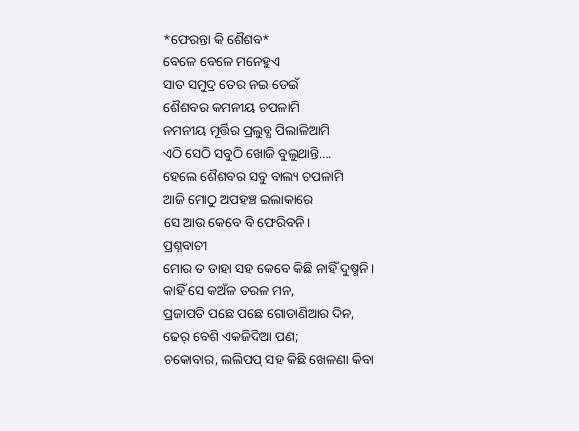*ଫେରନ୍ତା କି ଶୈଶବ*
ବେଳେ ବେଳେ ମନେହୁଏ
ସାତ ସମୁଦ୍ର ତେର ନଇ ଡେଇଁ
ଶୈଶବର କମନୀୟ ଚପଳାମି
ନମନୀୟ ମୂର୍ତ୍ତିର ପ୍ରଲୁବ୍ଧ ପିଲାଳିଆମି
ଏଠି ସେଠି ସବୁଠି ଖୋଜି ବୁଲୁଥାନ୍ତି….
ହେଲେ ଶୈଶବର ସବୁ ବାଲ୍ୟ ଚପଳାମି
ଆଜି ମୋଠୁ ଅପହଞ୍ଚ ଇଲାକାରେ
ସେ ଆଉ କେବେ ବି ଫେରିବନି।
ପ୍ରଶ୍ନବାଚୀ
ମୋର ତ ତାହା ସହ କେବେ କିଛି ନାହିଁ ଦୁଷ୍ମନି।
କାହିଁ ସେ କଅଁଳ ତରଳ ମନ,
ପ୍ରଜାପତି ପଛେ ପଛେ ଗୋଡାଣିଆର ଦିନ,
ଢେର୍ ବେଶି ଏକଜିଦିଆ ପଣ;
ଚକୋବାର, ଲଲିପପ୍ ସହ କିଛି ଖେଳଣା କିବା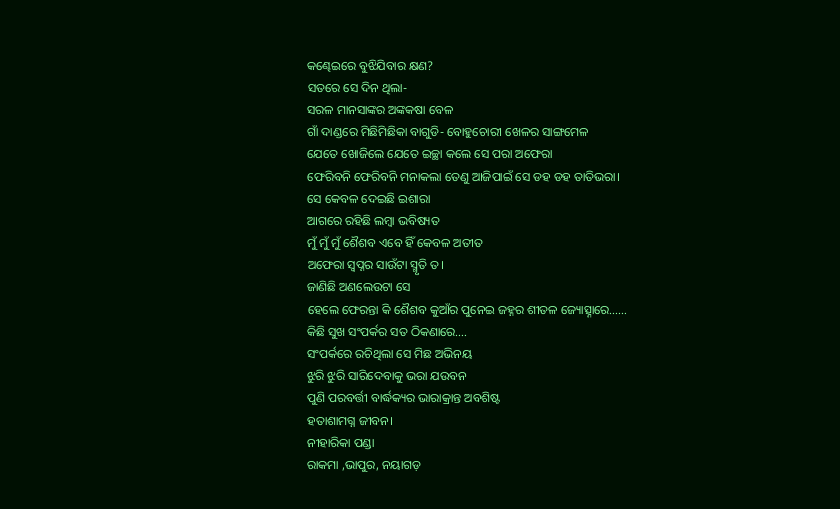କଣ୍ଢେଇରେ ବୁଝିଯିବାର କ୍ଷଣ?
ସତରେ ସେ ଦିନ ଥିଲା-
ସରଳ ମାନସାଙ୍କର ଅଙ୍କକଷା ବେଳ
ଗାଁ ଦାଣ୍ଡରେ ମିଛିମିଛିକା ବାଗୁଡି- ବୋହୁଚୋରୀ ଖେଳର ସାଙ୍ଗମେଳ
ଯେତେ ଖୋଜିଲେ ଯେତେ ଇଚ୍ଛା କଲେ ସେ ପରା ଅଫେରା
ଫେରିବନି ଫେରିବନି ମନାକଲା ତେଣୁ ଆଜିପାଇଁ ସେ ଡହ ଡହ ତାତିଭରା।
ସେ କେବଳ ଦେଇଛି ଇଶାରା
ଆଗରେ ରହିଛି ଲମ୍ବା ଭବିଷ୍ୟତ
ମୁଁ ମୁଁ ମୁଁ ଶୈଶବ ଏବେ ହିଁ କେବଳ ଅତୀତ
ଅଫେରା ସ୍ୱପ୍ନର ସାଉଁଟା ସ୍ମୃତି ତ।
ଜାଣିଛି ଅଣଲେଉଟା ସେ
ହେଲେ ଫେରନ୍ତା କି ଶୈଶବ କୁଆଁର ପୁନେଇ ଜହ୍ନର ଶୀତଳ ଜ୍ୟୋତ୍ସ୍ନାରେ……
କିଛି ସୁଖ ସଂପର୍କର ସତ ଠିକଣାରେ….
ସଂପର୍କରେ ରଚିଥିଲା ସେ ମିଛ ଅଭିନୟ
ଝୁରି ଝୁରି ସାରିଦେବାକୁ ଭରା ଯଉବନ
ପୁଣି ପରବର୍ତ୍ତୀ ବାର୍ଦ୍ଧକ୍ୟର ଭାରାକ୍ରାନ୍ତ ଅବଶିଷ୍ଟ
ହତାଶାମଗ୍ନ ଜୀବନ।
ନୀହାରିକା ପଣ୍ଡା
ରାକମା ,ଭାପୁର, ନୟାଗଡ଼